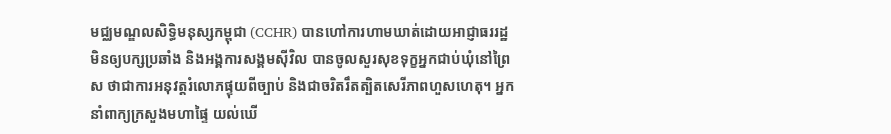មជ្ឈមណ្ឌលសិទ្ធិមនុស្សកម្ពុជា (CCHR) បានហៅការហាមឃាត់ដោយអាជ្ញាធររដ្ឋ មិនឲ្យបក្សប្រឆាំង និងអង្គការសង្គមស៊ីវិល បានចូលសួរសុខទុក្ខអ្នកជាប់ឃុំនៅព្រៃស ថាជាការអនុវត្តរំលោភផ្ទុយពីច្បាប់ និងជាចរិតរឹតត្បិតសេរីភាពហួសហេតុ។ អ្នកនាំពាក្យក្រសួងមហាផ្ទៃ យល់ឃើ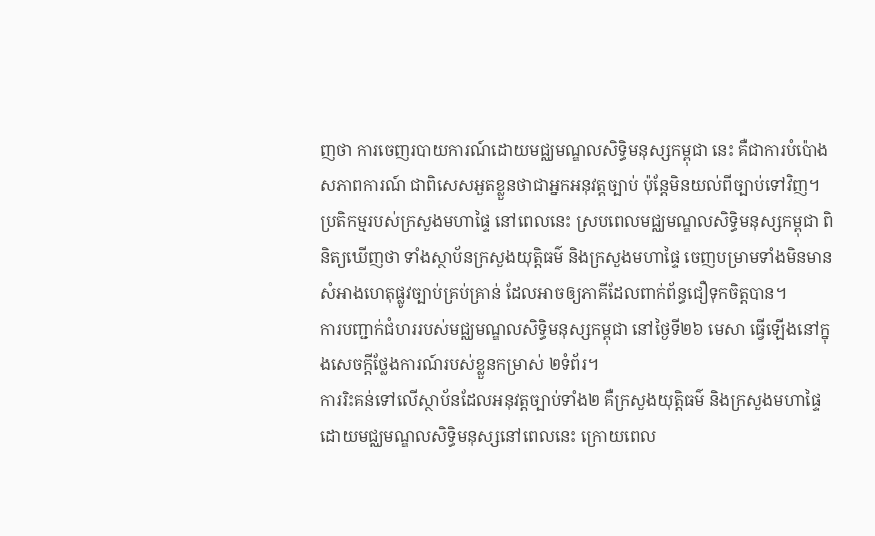ញថា ការចេញរបាយការណ៍ដោយមជ្ឈមណ្ឌលសិទ្ធិមនុស្សកម្ពុជា នេះ គឺជាការបំប៉ោងសភាពការណ៍ ជាពិសេសអួតខ្លួនថាជាអ្នកអនុវត្តច្បាប់ ប៉ុន្តែមិនយល់ពីច្បាប់ទៅវិញ។
ប្រតិកម្មរបស់ក្រសួងមហាផ្ទៃ នៅពេលនេះ ស្របពេលមជ្ឈមណ្ឌលសិទ្ធិមនុស្សកម្ពុជា ពិនិត្យឃើញថា ទាំងស្ថាប័នក្រសួងយុត្តិធម៌ និងក្រសួងមហាផ្ទៃ ចេញបម្រាមទាំងមិនមានសំអាងហេតុផ្លូវច្បាប់គ្រប់គ្រាន់ ដែលអាចឲ្យភាគីដែលពាក់ព័ន្ធជឿទុកចិត្តបាន។
ការបញ្ជាក់ជំហររបស់មជ្ឈមណ្ឌលសិទ្ធិមនុស្សកម្ពុជា នៅថ្ងៃទី២៦ មេសា ធ្វើឡើងនៅក្នុងសេចក្ដីថ្លែងការណ៍របស់ខ្លួនកម្រាស់ ២ទំព័រ។
ការរិះគន់ទៅលើស្ថាប័នដែលអនុវត្តច្បាប់ទាំង២ គឺក្រសួងយុត្តិធម៌ និងក្រសួងមហាផ្ទៃ ដោយមជ្ឈមណ្ឌលសិទ្ធិមនុស្សនៅពេលនេះ ក្រោយពេល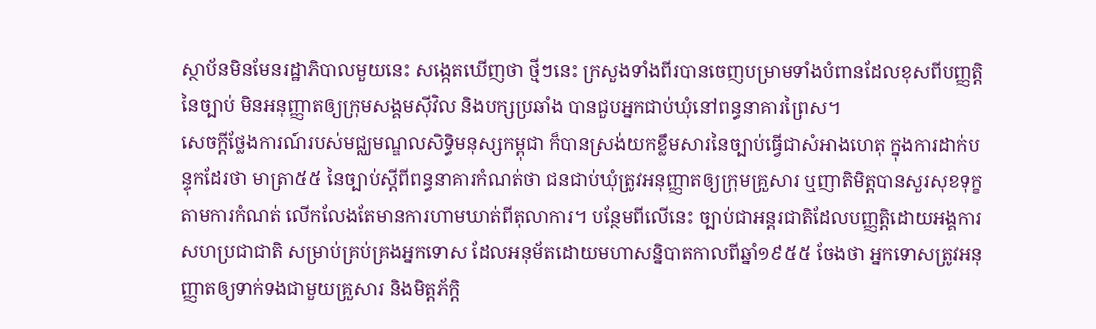ស្ថាប័នមិនមែនរដ្ឋាភិបាលមួយនេះ សង្កេតឃើញថា ថ្មីៗនេះ ក្រសួងទាំងពីរបានចេញបម្រាមទាំងបំពានដែលខុសពីបញ្ញត្តិនៃច្បាប់ មិនអនុញ្ញាតឲ្យក្រុមសង្គមស៊ីវិល និងបក្សប្រឆាំង បានជួបអ្នកជាប់ឃុំនៅពន្ធនាគារព្រៃស។
សេចក្ដីថ្លែងការណ៍របស់មជ្ឈមណ្ឌលសិទ្ធិមនុស្សកម្ពុជា ក៏បានស្រង់យកខ្លឹមសារនៃច្បាប់ធ្វើជាសំអាងហេតុ ក្នុងការដាក់បន្ទុកដែរថា មាត្រា៥៥ នៃច្បាប់ស្ដីពីពន្ធនាគារកំណត់ថា ជនជាប់ឃុំត្រូវអនុញ្ញាតឲ្យក្រុមគ្រួសារ ឬញាតិមិត្តបានសួរសុខទុក្ខតាមការកំណត់ លើកលែងតែមានការហាមឃាត់ពីតុលាការ។ បន្ថែមពីលើនេះ ច្បាប់ជាអន្តរជាតិដែលបញ្ញត្តិដោយអង្គការសហប្រជាជាតិ សម្រាប់គ្រប់គ្រងអ្នកទោស ដែលអនុម័តដោយមហាសន្និបាតកាលពីឆ្នាំ១៩៥៥ ចែងថា អ្នកទោសត្រូវអនុញ្ញាតឲ្យទាក់ទងជាមួយគ្រួសារ និងមិត្តភ័ក្ដិ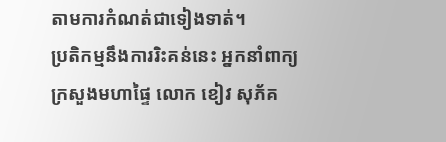តាមការកំណត់ជាទៀងទាត់។
ប្រតិកម្មនឹងការរិះគន់នេះ អ្នកនាំពាក្យក្រសួងមហាផ្ទៃ លោក ខៀវ សុភ័គ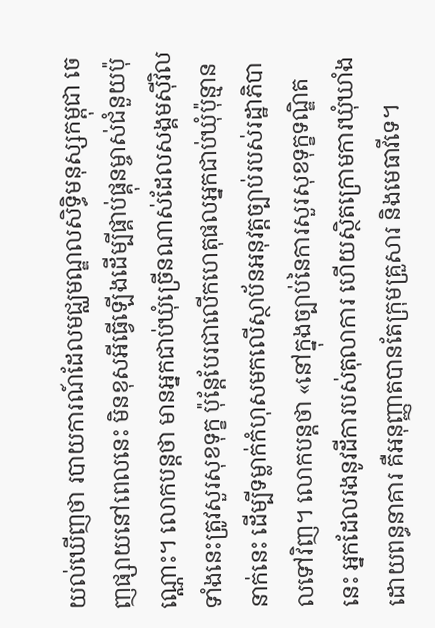យល់ឃើញថា របាយការណ៍ដែលមជ្ឈមណ្ឌលសិទ្ធិមនុស្សកម្ពុជា ចេញផ្សាយនៅពេលនេះ មិនខុសអីធ្វើឡើងដើម្បីផ្គាប់ផ្គុនម្ចាស់ជំនួយប៉ុណ្ណោះ។ លោកបន្តថា មានអ្នកជាប់ឃុំច្រើនណាស់ដែលសង្គមស៊ីវិលទាំងនេះត្រូវសួរសុខទុក្ខ ប៉ុន្តែបែរជាលើកហេតុផលអ្នកជាប់ឃុំប៉ុន្មាននាក់នេះ ដើម្បីទម្លាក់កំហុសមកលើស្ថាប័នអនុវត្តច្បាប់របស់រដ្ឋាភិបាលទៅវិញ។ លោកបន្តថា «នៅក្នុងច្បាប់នៃការសួរសុខទុក្ខទណ្ឌិតនេះ អ្នកដែលរងនូវដីការបស់តុលាការ ហើយស្ថិតក្រោមការឃុំឃាំងដោយពន្ធនាគារ គឺអនុញ្ញាតបានតែក្រុមគ្រួសារ និងមេធាវីទេ។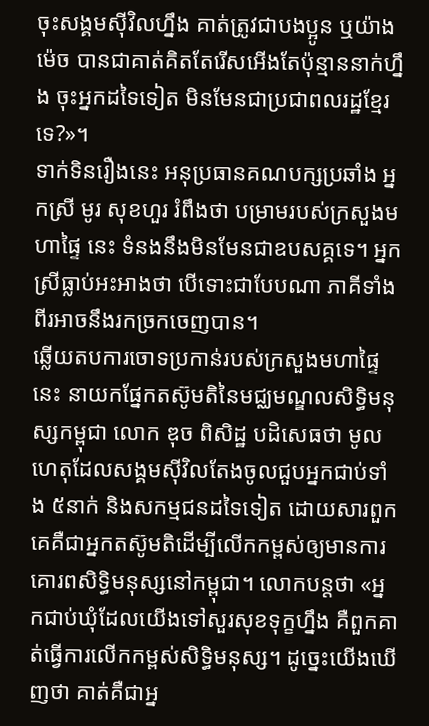ចុះសង្គមស៊ីវិលហ្នឹង គាត់ត្រូវជាបងប្អូន ឬយ៉ាងម៉េច បានជាគាត់គិតតែរើសអើងតែប៉ុន្មាននាក់ហ្នឹង ចុះអ្នកដទៃទៀត មិនមែនជាប្រជាពលរដ្ឋខ្មែរទេ?»។
ទាក់ទិនរឿងនេះ អនុប្រធានគណបក្សប្រឆាំង អ្នកស្រី មូរ សុខហួរ រំពឹងថា បម្រាមរបស់ក្រសួងមហាផ្ទៃ នេះ ទំនងនឹងមិនមែនជាឧបសគ្គទេ។ អ្នកស្រីធ្លាប់អះអាងថា បើទោះជាបែបណា ភាគីទាំងពីរអាចនឹងរកច្រកចេញបាន។
ឆ្លើយតបការចោទប្រកាន់របស់ក្រសួងមហាផ្ទៃ នេះ នាយកផ្នែកតស៊ូមតិនៃមជ្ឈមណ្ឌលសិទ្ធិមនុស្សកម្ពុជា លោក ឌុច ពិសិដ្ឋ បដិសេធថា មូលហេតុដែលសង្គមស៊ីវិលតែងចូលជួបអ្នកជាប់ទាំង ៥នាក់ និងសកម្មជនដទៃទៀត ដោយសារពួកគេគឺជាអ្នកតស៊ូមតិដើម្បីលើកកម្ពស់ឲ្យមានការគោរពសិទ្ធិមនុស្សនៅកម្ពុជា។ លោកបន្តថា «អ្នកជាប់ឃុំដែលយើងទៅសួរសុខទុក្ខហ្នឹង គឺពួកគាត់ធ្វើការលើកកម្ពស់សិទ្ធិមនុស្ស។ ដូច្នេះយើងឃើញថា គាត់គឺជាអ្ន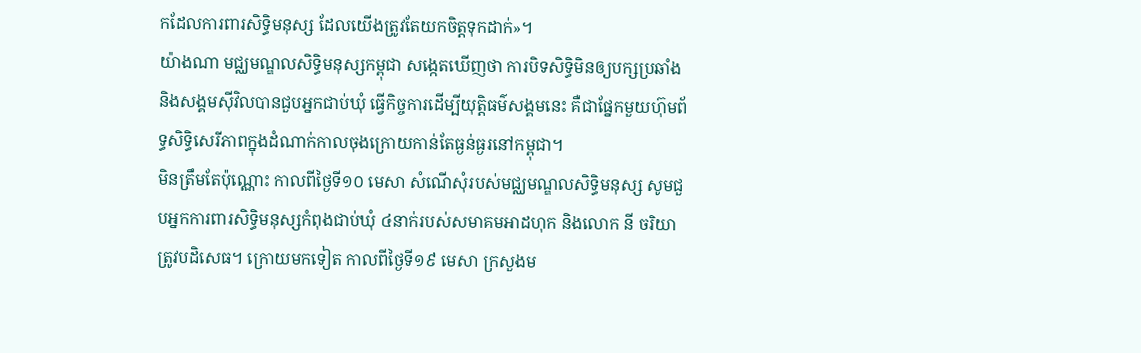កដែលការពារសិទ្ធិមនុស្ស ដែលយើងត្រូវតែយកចិត្តទុកដាក់»។
យ៉ាងណា មជ្ឈមណ្ឌលសិទ្ធិមនុស្សកម្ពុជា សង្កេតឃើញថា ការបិទសិទ្ធិមិនឲ្យបក្សប្រឆាំង និងសង្គមស៊ីវិលបានជួបអ្នកជាប់ឃុំ ធ្វើកិច្ចការដើម្បីយុត្តិធម៌សង្គមនេះ គឺជាផ្នែកមួយហ៊ុមព័ទ្ធសិទ្ធិសេរីភាពក្នុងដំណាក់កាលចុងក្រោយកាន់តែធ្ងន់ធ្ងរនៅកម្ពុជា។
មិនត្រឹមតែប៉ុណ្ណោះ កាលពីថ្ងៃទី១០ មេសា សំណើសុំរបស់មជ្ឈមណ្ឌលសិទ្ធិមនុស្ស សូមជួបអ្នកការពារសិទ្ធិមនុស្សកំពុងជាប់ឃុំ ៤នាក់របស់សមាគមអាដហុក និងលោក នី ចរិយា ត្រូវបដិសេធ។ ក្រោយមកទៀត កាលពីថ្ងៃទី១៩ មេសា ក្រសួងម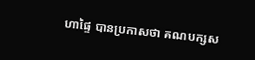ហាផ្ទៃ បានប្រកាសថា គណបក្សស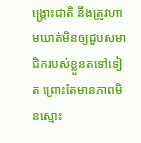ង្គ្រោះជាតិ នឹងត្រូវហាមឃាត់មិនឲ្យជួបសមាជិករបស់ខ្លួនតទៅទៀត ព្រោះតែមានភាពមិនស្មោះ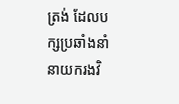ត្រង់ ដែលបក្សប្រឆាំងនាំនាយករងវិ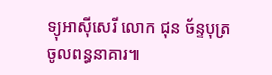ទ្យុអាស៊ីសេរី លោក ជុន ច័ន្ទបុត្រ ចូលពន្ធនាគារ៕